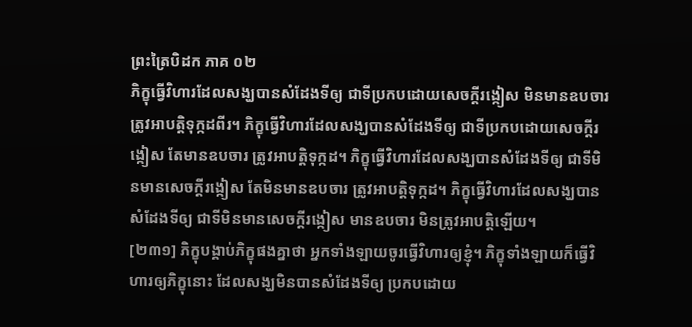ព្រះត្រៃបិដក ភាគ ០២
ភិក្ខុធ្វើវិហារដែលសង្ឃបានសំដែងទីឲ្យ ជាទីប្រកបដោយសេចក្តីរង្កៀស មិនមានឧបចារ ត្រូវអាបត្តិទុក្កដពីរ។ ភិក្ខុធ្វើវិហារដែលសង្ឃបានសំដែងទីឲ្យ ជាទីប្រកបដោយសេចក្តីរង្កៀស តែមានឧបចារ ត្រូវអាបត្តិទុក្កដ។ ភិក្ខុធ្វើវិហារដែលសង្ឃបានសំដែងទីឲ្យ ជាទីមិនមានសេចក្តីរង្កៀស តែមិនមានឧបចារ ត្រូវអាបត្តិទុក្កដ។ ភិក្ខុធ្វើវិហារដែលសង្ឃបានសំដែងទីឲ្យ ជាទីមិនមានសេចក្តីរង្កៀស មានឧបចារ មិនត្រូវអាបត្តិឡើយ។
[២៣១] ភិក្ខុបង្គាប់ភិក្ខុផងគ្នាថា អ្នកទាំងឡាយចូរធ្វើវិហារឲ្យខ្ញុំ។ ភិក្ខុទាំងឡាយក៏ធ្វើវិហារឲ្យភិក្ខុនោះ ដែលសង្ឃមិនបានសំដែងទីឲ្យ ប្រកបដោយ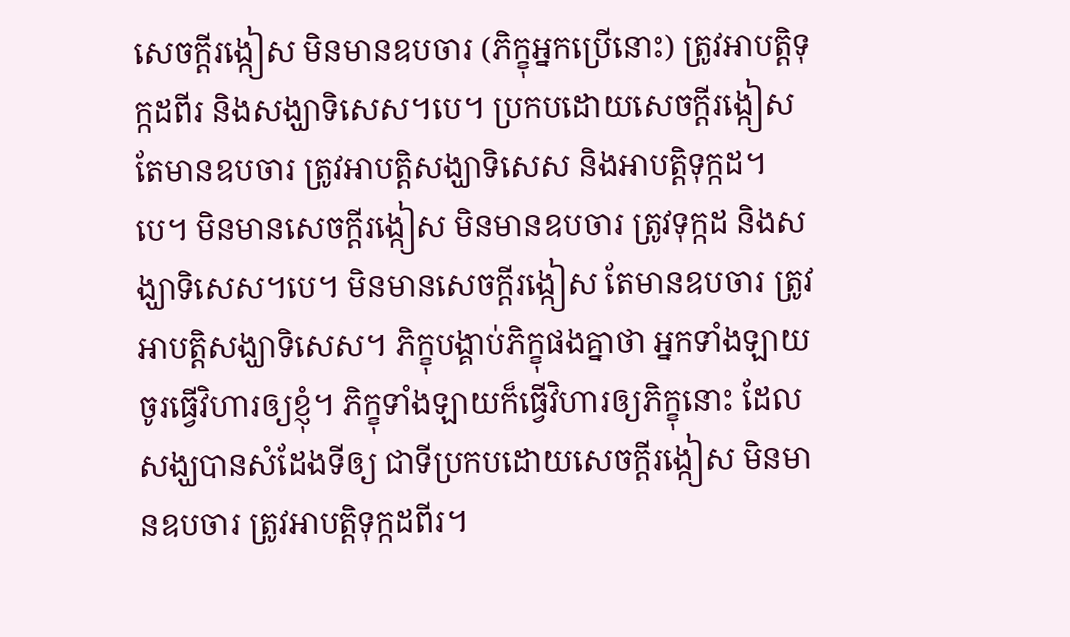សេចក្តីរង្កៀស មិនមានឧបចារ (ភិក្ខុអ្នកប្រើនោះ) ត្រូវអាបត្តិទុក្កដពីរ និងសង្ឃាទិសេស។បេ។ ប្រកបដោយសេចក្តីរង្កៀស តែមានឧបចារ ត្រូវអាបត្តិសង្ឃាទិសេស និងអាបត្តិទុក្កដ។បេ។ មិនមានសេចក្តីរង្កៀស មិនមានឧបចារ ត្រូវទុក្កដ និងសង្ឃាទិសេស។បេ។ មិនមានសេចក្តីរង្កៀស តែមានឧបចារ ត្រូវអាបត្តិសង្ឃាទិសេស។ ភិក្ខុបង្គាប់ភិក្ខុផងគ្នាថា អ្នកទាំងឡាយចូរធ្វើវិហារឲ្យខ្ញុំ។ ភិក្ខុទាំងឡាយក៏ធ្វើវិហារឲ្យភិក្ខុនោះ ដែលសង្ឃបានសំដែងទីឲ្យ ជាទីប្រកបដោយសេចក្តីរង្កៀស មិនមានឧបចារ ត្រូវអាបត្តិទុក្កដពីរ។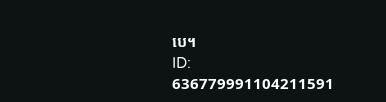បេ។
ID: 636779991104211591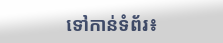ទៅកាន់ទំព័រ៖